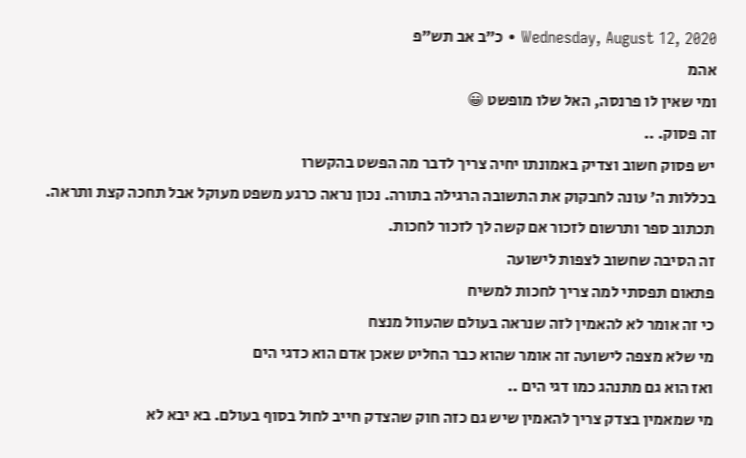Wednesday, August 12, 2020 • כ״ב אב תש״פ
אהמ
ומי שאין לו פרנסה, האל שלו מופשט 😀
זה פסוק. ..
יש פסוק חשוב וצדיק באמונתו יחיה צריך לדבר מה הפשט בהקשרו
בכללות ה׳ עונה לחבקוק את התשובה הרגילה בתורה. נכון נראה כרגע משפט מעוקל אבל תחכה קצת ותראה. תכתוב ספר ותרשום לזכור אם קשה לך לזכור לחכות.
זה הסיבה שחשוב לצפות לישועה
פתאום תפסתי למה צריך לחכות למשיח
כי זה אומר לא להאמין לזה שנראה בעולם שהעוול מנצח
מי שלא מצפה לישועה זה אומר שהוא כבר החליט שאכן אדם הוא כדגי הים
ואז הוא גם מתנהג כמו דגי הים ..
מי שמאמין בצדק צריך להאמין שיש גם כזה חוק שהצדק חייב לחול בסוף בעולם. בא יבא לא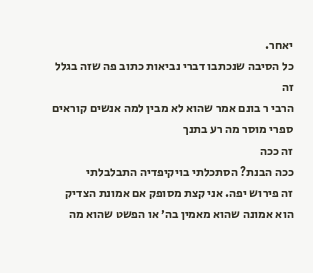יאחר.
כל הסיבה שנכתבו דברי נביאות כתוב פה שזה בגלל זה
הרבי ר בונם אמר שהוא לא מבין למה אנשים קוראים ספרי מוסר מה רע בתנך
זה ככה
ככה הבנת? הסתכלתי בויקיפדיה התבלבלתי
זה פירוש יפה. אני קצת מסופק אם אמונת הצדיק הוא אמונה שהוא מאמין בה׳ או הפשט שהוא מה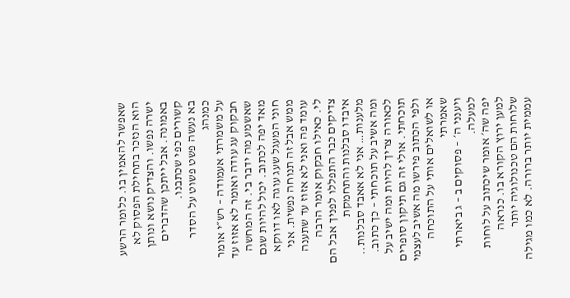שאפשר להאמין בו. כלומר הרשע הוא הנזכר בתחילת הפסוק לא ישרה נפשו. והצדיק נושא ונותן באמונה. אבל ייתכן שהדברים קשורים כפי שכתבנו.
בא נעשה פשט פשוט על הסדר כמנהג
על משמרתי אעמודה – רש״י אומר חבקוק עג עודה ואומר לא אזוז עד שאשמע מה ידבר בי. זה המחשה מאד יפה לכתוב. יכול להיות שגם חוני המעגל שעג עוגה לאו דווקא ממש אבל זה תנוחה נפשית. אני עומד פה ואני לא אזוז עד שתענה לי. כאילו חבקוק אומר הרבה צדיקים כבר התפללו לפניך אבל הם איבדו סבלנות והתחמקת מלענות… אני לא אאבד סבלנות..
ומה אשיב על תוכחתי – כך כתוב. לכאורה צריך להיות ומה ישיב על תוכחתי. אולי זה גם תיקון סופרים
ולפי הכתוב פירשו מה אשיב לעצמי או לשואלים אותי על התוכחה שאמרתי
ויענני ה׳ – פסוקים ב – ג ביארתי למעלה.
יפה שה׳ אומר שיכתוב על לוחות למען ירוץ הקורא בו. כנראה שלוחות הם טכנולוגיה יותר עממית יותר ברורה. לא כמו מגילה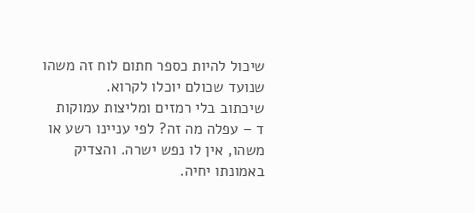שיכול להיות כספר חתום לוח זה משהו שנועד שכולם יוכלו לקרוא.
שיכתוב בלי רמזים ומליצות עמוקות
ד – עפלה מה זה? לפי עניינו רשע או משהו, אין לו נפש ישרה. והצדיק באמונתו יחיה.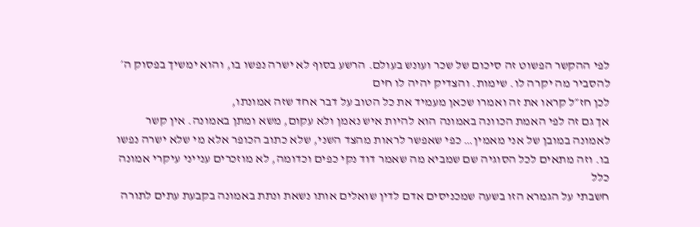לפי ההקשר הפשוט זה סיכום של שכר ועונש בעולם. הרשע בסוף לא ישרה נפשו בו, והוא ימשיך בפסוק ה׳ להסביר מה יקרה לו. שימות. והצדיק יהיה לו חים
לכן חז״ל קראו את זה ואמרו שכאן מעמיד את כל הטוב על דבר אחד שזה אמונתו,
אך גם זה לפי האמת הכוונה באמונה הוא להיות איש נאמן ולא עקום, משא ומתן באמונה. אין קשר לאמונה במובן של אני מאמין… כפי שאפשר לראות מהצד השני, שלא כתוב הכופר אלא מי שלא ישרה נפשו בו. וזה מתאים לכל הסוגיה שם שמביא מה שאמר דוד נקי כפים וכדומה, לא מוזכרים ענייני עיקרי אמונה כלל
חשבתי על הגמרא הזו בשעה שמכניסים אדם לדין שואלים אותו נשאת ונתת באמונה בקבעת עתים לתורה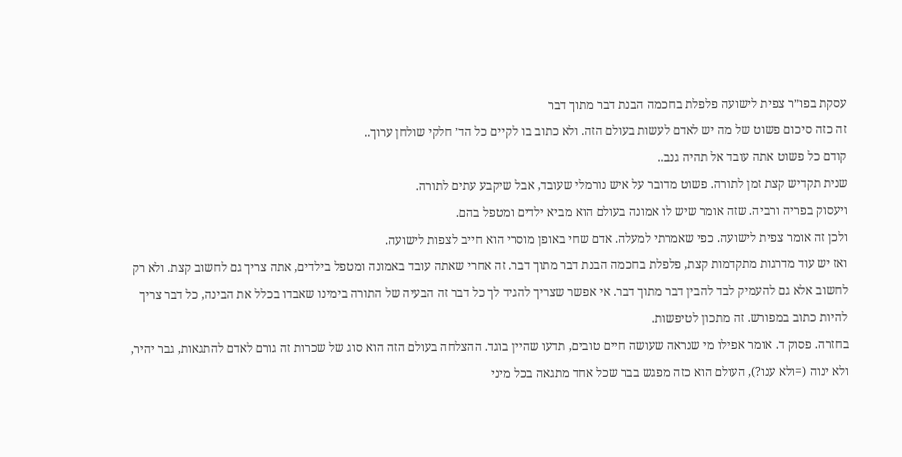עסקת בפו״ר צפית לישועה פלפלת בחכמה הבנת דבר מתוך דבר
זה כזה סיכום פשוט של מה יש לאדם לעשות בעולם הזה. ולא כתוב בו לקיים כל הד׳ חלקי שולחן ערוך..
קודם כל פשוט אתה עובד אל תהיה גנב..
שנית תקדיש קצת זמן לתורה. פשוט מדובר על איש נורמלי שעובד, אבל שיקבע עתים לתורה.
ויעסוק בפריה ורביה. שזה אומר שיש לו אמונה בעולם הוא מביא ילדים ומטפל בהם.
ולכן זה אומר צפית לישועה. כפי שאמרתי למעלה. אדם שחי באופן מוסרי הוא חייב לצפות לישועה.
ואז יש עוד מדרגות מתקדמות קצת, פלפלת בחכמה הבנת דבר מתוך דבר. זה אחרי שאתה עובד באמונה ומטפל בילדים, אתה צריך גם לחשוב קצת. ולא רק לחשוב אלא גם להעמיק לבד להבין דבר מתוך דבר. אי אפשר שצריך להגיד לך כל דבר זה הבעיה של התורה בימינו שאבדו בכלל את הבינה, כל דבר צריך להיות כתוב במפורש. זה מתכון לטיפשות.
בחזרה. פסוק ד. אומר אפילו מי שנראה שעושה חיים טובים, תדעו שהיין בוגד. ההצלחה בעולם הזה הוא סוג של שכרות זה גורם לאדם להתגאות, גבר יהיר, ולא ינוה (=ולא ענו?), העולם הוא כזה מפגש בבר שכל אחד מתגאה בכל מיני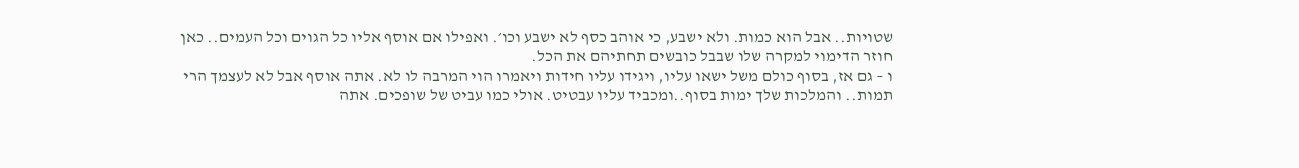שטויות.. אבל הוא כמות. ולא ישבע, כי אוהב כסף לא ישבע וכו׳. ואפילו אם אוסף אליו כל הגוים וכל העמים.. כאן חוזר הדימוי למקרה שלו שבבל כובשים תחתיהם את הכל.
ו – גם אז, בסוף כולם משל ישאו עליו, ויגידו עליו חידות ויאמרו הוי המרבה לו לא. אתה אוסף אבל לא לעצמך הרי תמות.. והמלכות שלך ימות בסוף..ומכביד עליו עבטיט. אולי כמו עביט של שופכים. אתה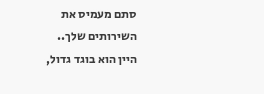סתם מעמיס את השירותים שלך..
היין הוא בוגד גדול,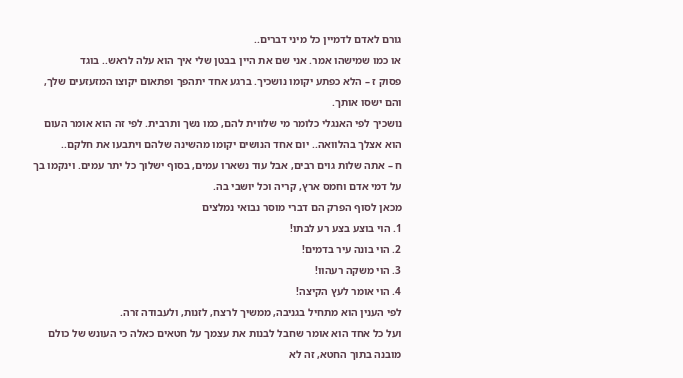גורם לאדם לדמיין כל מיני דברים..
או כמו שמישהו אמר. אני שם את היין בבטן שלי איך הוא עלה לראש.. בוגד
פסוק ז – הלא כפתע יקומו נושכיך. ברגע אחד יתהפך ופתאום יקוצו המזעזעים שלך, והם ישסו אותך.
נושכיך לפי האנגלי כלומר מי שלווית להם, כמו נשך ותרבית. לפי זה הוא אומר העום הוא אצלך בהלוואה.. יום אחד הנושים יקומו מהשינה שלהם ויתבעו את חלקם..
ח – אתה שלות גוים רבים, אבל עוד נשארו עמים, בסוף ישלוך כל יתר עמים. וינקמו בך על דמי אדם וחמס ארץ, קריה וכל יושבי בה.
מכאן לסוף הפרק הם דברי מוסר נבואי נמלצים
1. הוי בוצע בצע רע לבתו!
2. הוי בונה עיר בדמים!
3. הוי משקה רעהוו!
4. הוי אומר לעץ הקיצה!
לפי הענין הוא מתחיל בגניבה, ממשיך לרצח, לזנות, ולעבודה זרה.
ועל כל אחד הוא אומר שחבל לבנות את עצמך על חטאים כאלה כי העונש של כולם מובנה בתוך החטא, זה לא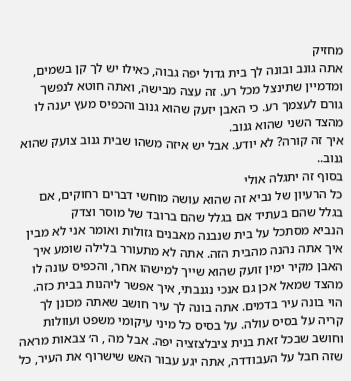מחזיק
אתה גונב ובונה לך בית גדול יפה גבוה, כאילו יש לך קן בשמים, ומדמיין שתינצל מכל רע. זה עצה מבישה, ואתה חוטא לנפשך גורם לעצמך רע. כי האבן יזעק שהוא גנוב והכפיס מעץ יענה לו מהצד השני שהוא גנוב.
איך זה קורה? לא יודע. אבל יש איזה משהו שבית גנוב צועק שהוא גנוב..
בסוף זה יתגלה אולי
כל הרעיון של נביא זה שהוא עושה מוחשי דברים רחוקים, אם בגלל שהם בעתיד אם בגלל שהם ברובד של מוסר וצדק
הנביא מסתכל על בית שנבנה מאבנים גזולות ואומר אני לא מבין איך אתה נהנה מהבית הזה. אתה לא מתעורר בלילה שומע איך האבן מקיר ימין זועק שהוא שייך למישהו אחר, והכפיס עונה לו מהצד שמאל אכן גם אנכי נגנבתי, איך אפשר ליהנות בבית כזה.
הוי בונה עיר בדמים. אתה בונה לך עיר חושב שאתה מכונן לך קריה על בסיס עולה. על בסיס כל מיני עיקומי משפט ועוולות וחושב שבכל זאת בנית ציבלצזציה יפה. אבל מה , ה׳ צבאות מראה שזה חבל על העבודדה, אתה יגע עבור האש שישרוף את העיר, כל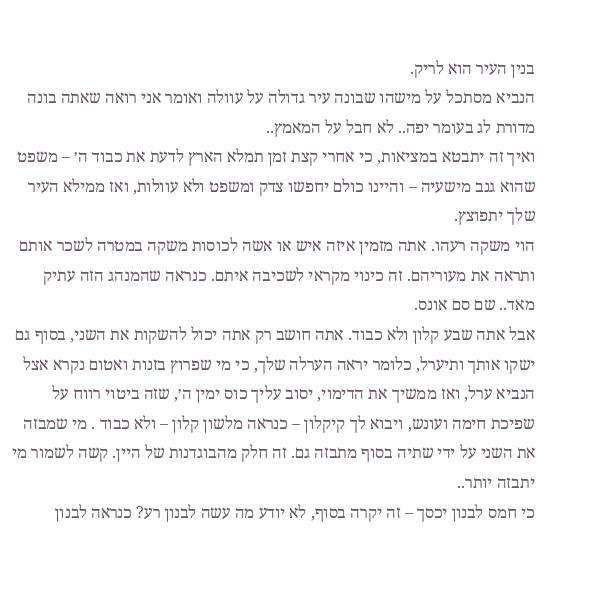בנין העיר הוא לריק.
הנביא מסתכל על מישהו שבונה עיר גדולה על עוולה ואומר אני רואה שאתה בונה מדורת לג בעומר יפה.. לא חבל על המאמץ..
ואיך זה יתבטא במציאות, כי אחרי קצת זמן תמלא הארץ לדעת את כבוד ה׳ – משפט שהוא גנב מישעיה – והיינו כולם יחפשו צדק ומשפט ולא עוולות, ואז ממילא העיר שלך יתפוצץ.
הוי משקה רעהו. אתה מזמין איזה איש או אשה לכוסות משקה במטרה לשכר אותם ותראה את מעוריהם. זה כינוי מקראי לשכיבה איתם. כנראה שהמנהג הזה עתיק מאד.. שם סם אונס.
אבל אתה שבע קלון ולא כבוד. אתה חושב רק אתה יכול להשקות את השני, בסוף גם ישקו אותך ותיערל, כלומר יראה הערלה שלך, כי מי שפרוץ בזנות ואטום נקרא אצל הנביא ערל, ואז ממשיך את הדימוי, יסוב עליך כוס ימין ה׳, שזה ביטוי רווח על שפיכת חימה ועונש, ויבוא לך קיקלון – כנראה מלשון קלון – ולא כבוד . מי שמבזה את השני על ידי שתיה בסוף מתבזה גם. זה חלק מהבוגדנות של היין. קשה לשמור מי יתבזה יותר..
כי חמס לבנון יכסך – זה יקרה בסוף, לא יודע מה עשה לבנון רע? כנראה לבנון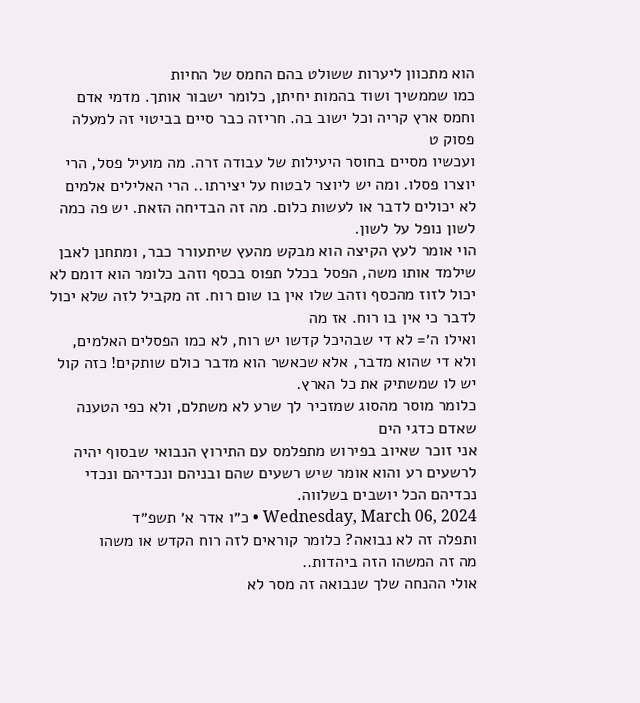הוא מתכוון ליערות ששולט בהם החמס של החיות
כמו שממשיך ושוד בהמות יחיתן, כלומר ישבור אותך. מדמי אדם וחמס ארץ קריה וכל ישוב בה. חריזה כבר סיים בביטוי זה למעלה פסוק ט
ועכשיו מסיים בחוסר היעילות של עבודה זרה. מה מועיל פסל, הרי יוצרו פסלו. ומה יש ליוצר לבטוח על יצירתו.. הרי האלילים אלמים לא יכולים לדבר או לעשות כלום. מה זה הבדיחה הזאת. יש פה כמה לשון נופל על לשון.
הוי אומר לעץ הקיצה הוא מבקש מהעץ שיתעורר כבר, ומתחנן לאבן שילמד אותו משה, הפסל בכלל תפוס בכסף וזהב כלומר הוא דומם לא יכול לזוז מהכסף וזהב שלו אין בו שום רוח. זה מקביל לזה שלא יכול לדבר כי אין בו רוח. אז מה
ואילו ה׳= לא די שבהיכל קדשו יש רוח, לא כמו הפסלים האלמים, ולא די שהוא מדבר, אלא שכאשר הוא מדבר כולם שותקים! כזה קול יש לו שמשתיק את כל הארץ.
כלומר מוסר מהסוג שמזכיר לך שרע לא משתלם, ולא כפי הטענה שאדם כדגי הים
אני זוכר שאיוב בפירוש מתפלמס עם התירוץ הנבואי שבסוף יהיה לרשעים רע והוא אומר שיש רשעים שהם ובניהם ונכדיהם ונכדי נכדיהם הכל יושבים בשלווה.
Wednesday, March 06, 2024 • כ״ו אדר א׳ תשפ״ד
ותפלה זה לא נבואה? כלומר קוראים לזה רוח הקדש או משהו
מה זה המשהו הזה ביהדות..
אולי ההנחה שלך שנבואה זה מסר לא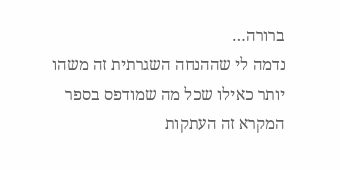ברורה…
נדמה לי שההנחה השגרתית זה משהו יותר כאילו שכל מה שמודפס בספר המקרא זה העתקות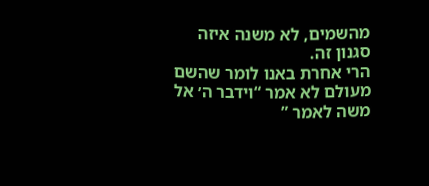מהשמים, לא משנה איזה סגנון זה.
הרי אחרת באנו לומר שהשם מעולם לא אמר “וידבר ה׳ אל משה לאמר ”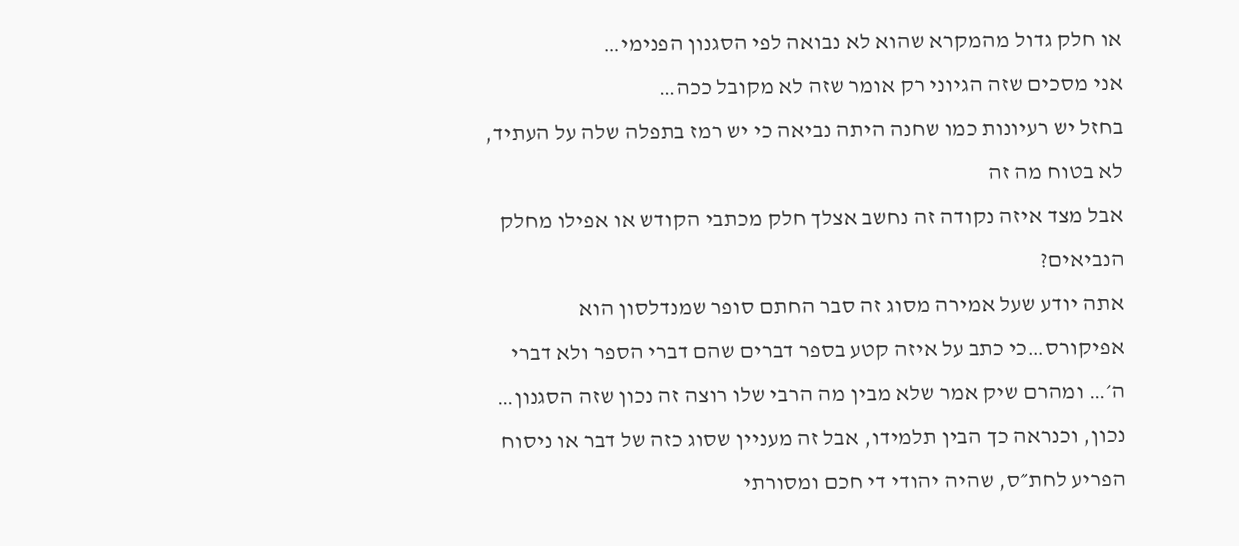או חלק גדול מהמקרא שהוא לא נבואה לפי הסגנון הפנימי…
אני מסכים שזה הגיוני רק אומר שזה לא מקובל ככה…
בחזל יש רעיונות כמו שחנה היתה נביאה כי יש רמז בתפלה שלה על העתיד, לא בטוח מה זה
אבל מצד איזה נקודה זה נחשב אצלך חלק מכתבי הקודש או אפילו מחלק הנביאים?
אתה יודע שעל אמירה מסוג זה סבר החתם סופר שמנדלסון הוא אפיקורס…כי כתב על איזה קטע בספר דברים שהם דברי הספר ולא דברי ה׳… ומהרם שיק אמר שלא מבין מה הרבי שלו רוצה זה נכון שזה הסגנון…
נכון, וכנראה כך הבין תלמידו, אבל זה מעניין שסוג כזה של דבר או ניסוח הפריע לחת״ס, שהיה יהודי די חכם ומסורתי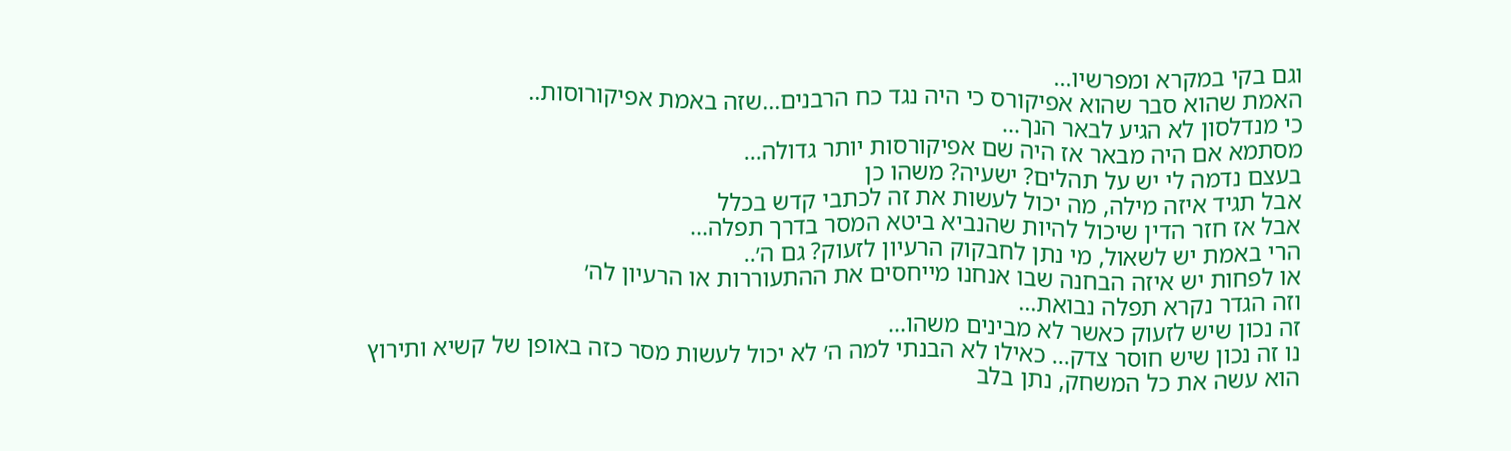וגם בקי במקרא ומפרשיו…
האמת שהוא סבר שהוא אפיקורס כי היה נגד כח הרבנים…שזה באמת אפיקורוסות..
כי מנדלסון לא הגיע לבאר הנך…
מסתמא אם היה מבאר אז היה שם אפיקורסות יותר גדולה…
בעצם נדמה לי יש על תהלים? ישעיה? משהו כן
אבל תגיד איזה מילה, מה יכול לעשות את זה לכתבי קדש בכלל
אבל אז חזר הדין שיכול להיות שהנביא ביטא המסר בדרך תפלה…
הרי באמת יש לשאול, מי נתן לחבקוק הרעיון לזעוק? גם ה׳..
או לפחות יש איזה הבחנה שבו אנחנו מייחסים את ההתעוררות או הרעיון לה׳
וזה הגדר נקרא תפלה נבואת…
זה נכון שיש לזעוק כאשר לא מבינים משהו…
נו זה נכון שיש חוסר צדק… כאילו לא הבנתי למה ה׳ לא יכול לעשות מסר כזה באופן של קשיא ותירוץ
הוא עשה את כל המשחק, נתן בלב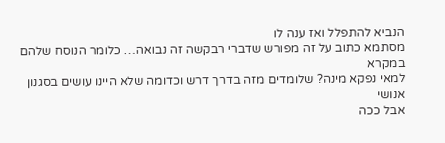הנביא להתפלל ואז ענה לו
מסתמא כתוב על זה מפורש שדברי רבקשה זה נבואה… כלומר הנוסח שלהם במקרא
למאי נפקא מינה? שלומדים מזה בדרך דרש וכדומה שלא היינו עושים בסגנון אנושי
אבל ככה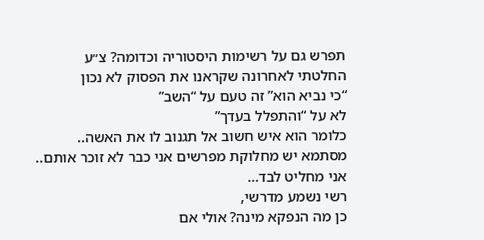תפרש גם על רשימות היסטוריה וכדומה? צ״ע
החלטתי לאחרונה שקראנו את הפסוק לא נכון
“כי נביא הוא” זה טעם על “השב”
לא על “והתפלל בעדך”
כלומר הוא איש חשוב אל תגנוב לו את האשה..
מסתמא יש מחלוקת מפרשים אני כבר לא זוכר אותם.. אני מחליט לבד…
רשי נשמע מדרשי,
כן מה הנפקא מינה? אולי אם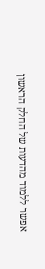אפשר ללמוד מהדעות של החלק הראשון